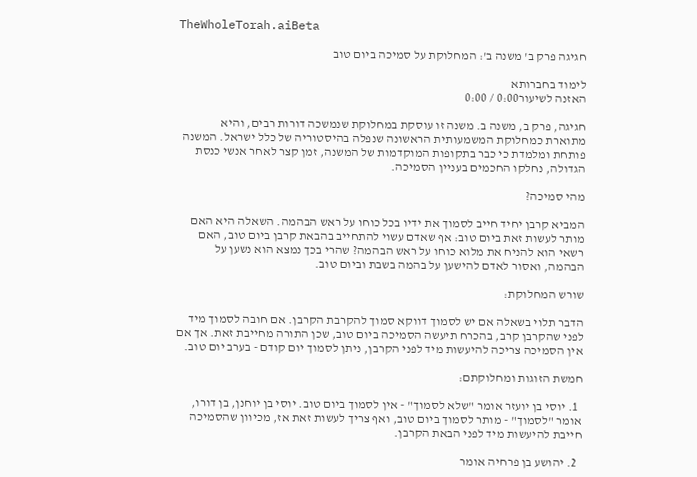TheWholeTorah.aiBeta

חגיגה פרק ב' משנה ב': המחלוקת על סמיכה ביום טוב

לימוד בחברותא
האזנה לשיעור0:00 / 0:00

חגיגה, פרק ב, משנה ב. משנה זו עוסקת במחלוקת שנמשכה דורות רבים, והיא מתוארת כמחלוקת המשמעותית הראשונה שנפלה בהיסטוריה של כלל ישראל. המשנה פותחת ומלמדת כי כבר בתקופות המוקדמות של המשנה, זמן קצר לאחר אנשי כנסת הגדולה, נחלקו החכמים בעניין הסמיכה.

מהי סמיכה?

המביא קרבן יחיד חייב לסמוך את ידיו בכל כוחו על ראש הבהמה. השאלה היא האם מותר לעשות זאת ביום טוב: אף שאדם עשוי להתחייב בהבאת קרבן ביום טוב, האם רשאי הוא להניח את מלוא כוחו על ראש הבהמה? שהרי בכך נמצא הוא נשען על הבהמה, ואסור לאדם להישען על בהמה בשבת וביום טוב.

שורש המחלוקת:

הדבר תלוי בשאלה אם יש לסמוך דווקא סמוך להקרבת הקרבן. אם חובה לסמוך מיד לפני שהקרבן קרב, בהכרח תיעשה הסמיכה ביום טוב, שכן התורה מחייבת זאת. אך אם אין הסמיכה צריכה להיעשות מיד לפני הקרבן, ניתן לסמוך יום קודם - בערב יום טוב.

חמשת הזוגות ומחלוקתם:

  1. יוסי בן יועזר אומר "שלא לסמוך" - אין לסמוך ביום טוב. יוסי בן יוחנן, בן דורו, אומר "לסמוך" - מותר לסמוך ביום טוב, ואף צריך לעשות זאת אז, מכיוון שהסמיכה חייבת להיעשות מיד לפני הבאת הקרבן.

  2. יהושע בן פרחיה אומר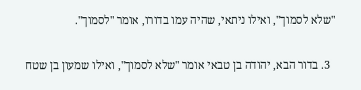"שלא לסמוך", ואילו ניתאי, שהיה עמו בדורו, אומר "לסמוך".

  3. בדור הבא, יהודה בן טבאי אומר "שלא לסמוך", ואילו שמעון בן שטח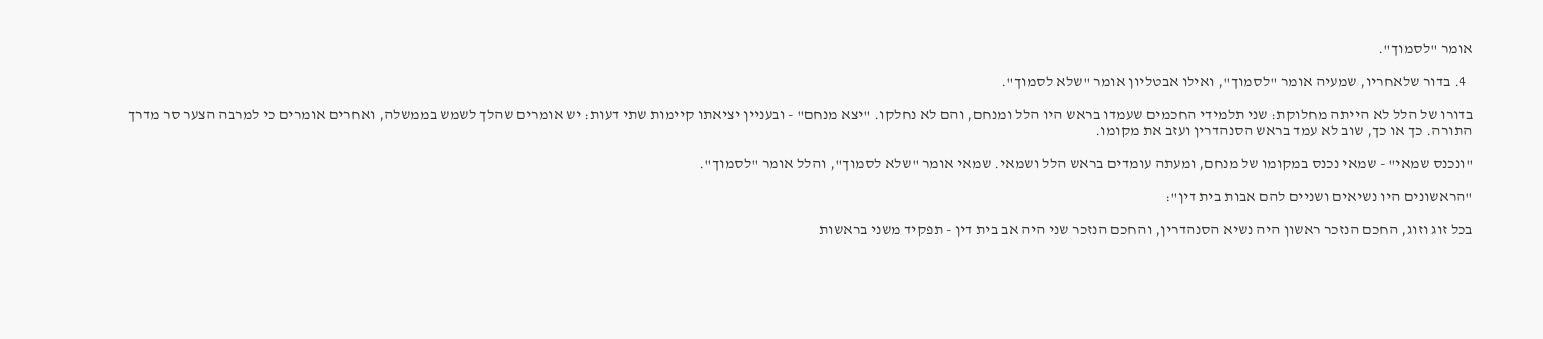אומר "לסמוך".

  4. בדור שלאחריו, שמעיה אומר "לסמוך", ואילו אבטליון אומר "שלא לסמוך".

בדורו של הלל לא הייתה מחלוקת: שני תלמידי החכמים שעמדו בראש היו הלל ומנחם, והם לא נחלקו. "יצא מנחם" - ובעניין יציאתו קיימות שתי דעות: יש אומרים שהלך לשמש בממשלה, ואחרים אומרים כי למרבה הצער סר מדרך התורה. כך או כך, שוב לא עמד בראש הסנהדרין ועזב את מקומו.

"ונכנס שמאי" - שמאי נכנס במקומו של מנחם, ומעתה עומדים בראש הלל ושמאי. שמאי אומר "שלא לסמוך", והלל אומר "לסמוך".

"הראשונים היו נשיאים ושניים להם אבות בית דין":

בכל זוג וזוג, החכם הנזכר ראשון היה נשיא הסנהדרין, והחכם הנזכר שני היה אב בית דין - תפקיד משני בראשות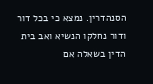הסנהדרין. נמצא כי בכל דור ודור נחלקו הנשיא ואב בית הדין בשאלה אם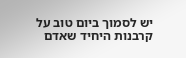יש לסמוך ביום טוב על קרבנות היחיד שאדם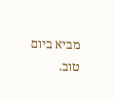מביא ביום טוב.